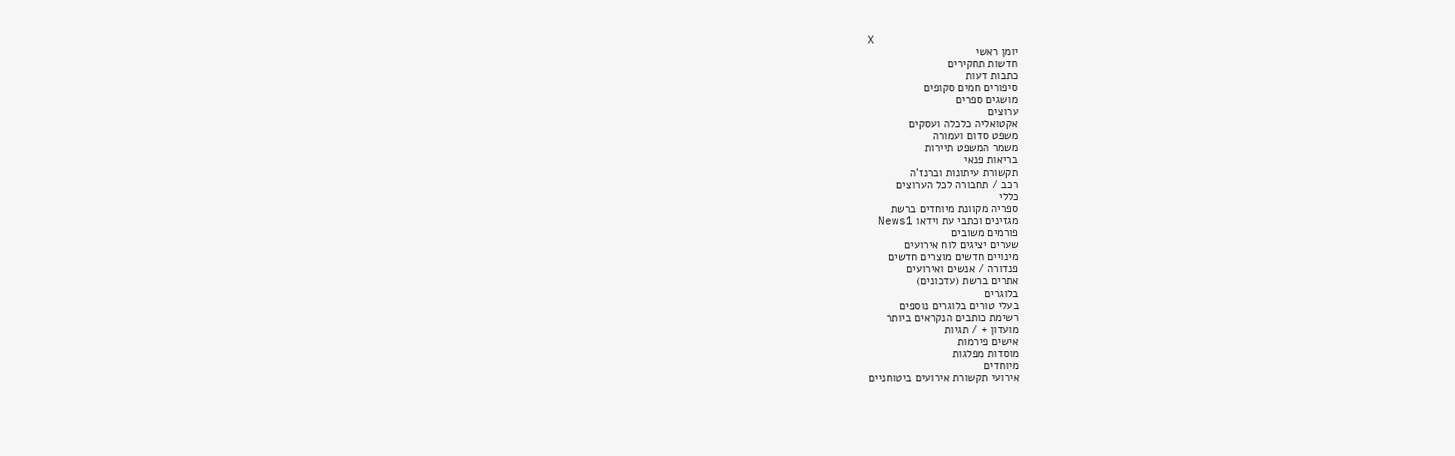X
יומן ראשי
חדשות תחקירים
כתבות דעות
סיפורים חמים סקופים
מושגים ספרים
ערוצים
אקטואליה כלכלה ועסקים
משפט סדום ועמורה
משמר המשפט תיירות
בריאות פנאי
תקשורת עיתונות וברנז'ה
רכב / תחבורה לכל הערוצים
כללי
ספריה מקוונת מיוחדים ברשת
מגזינים וכתבי עת וידאו News1
פורמים משובים
שערים יציגים לוח אירועים
מינויים חדשים מוצרים חדשים
פנדורה / אנשים ואירועים
אתרים ברשת (עדכונים)
בלוגרים
בעלי טורים בלוגרים נוספים
רשימת כותבים הנקראים ביותר
מועדון + / תגיות
אישים פירמות
מוסדות מפלגות
מיוחדים
אירועי תקשורת אירועים ביטוחניים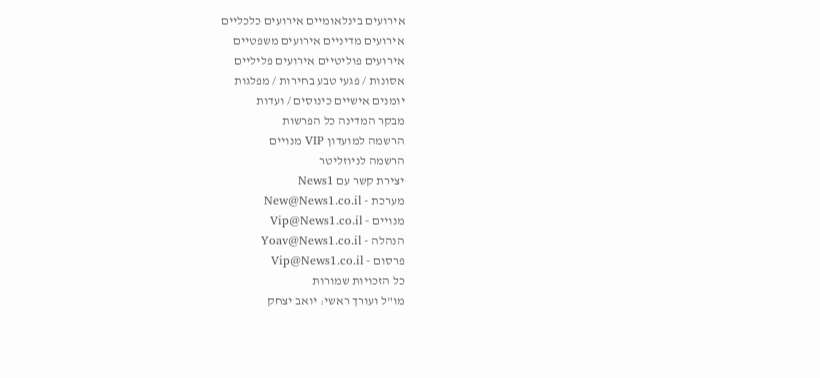אירועים בינלאומיים אירועים כלכליים
אירועים מדיניים אירועים משפטיים
אירועים פוליטיים אירועים פליליים
אסונות / פגעי טבע בחירות / מפלגות
יומנים אישיים כינוסים / ועדות
מבקר המדינה כל הפרשות
הרשמה למועדון VIP מנויים
הרשמה לניוזליטר
יצירת קשר עם News1
מערכת - New@News1.co.il
מנויים - Vip@News1.co.il
הנהלה - Yoav@News1.co.il
פרסום - Vip@News1.co.il
כל הזכויות שמורות
מו"ל ועורך ראשי: יואב יצחק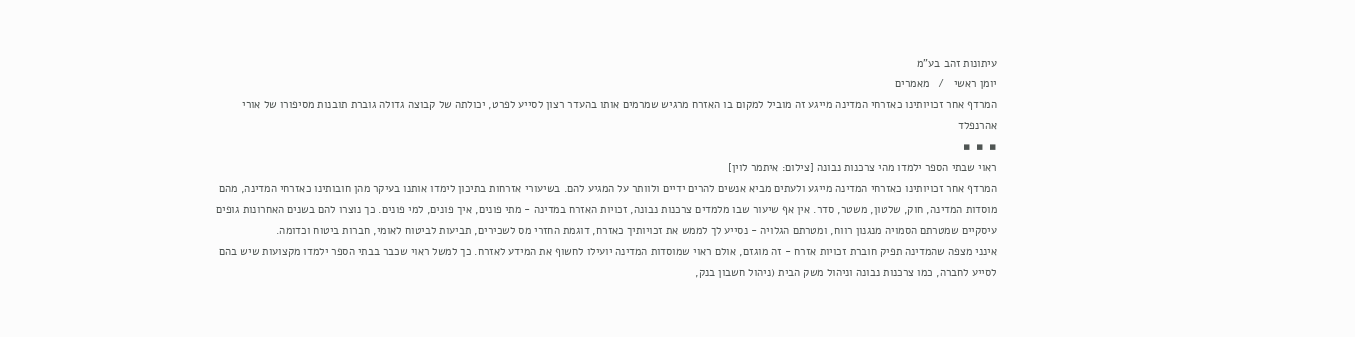עיתונות זהב בע"מ
יומן ראשי   /   מאמרים
המרדף אחר זכויותינו כאזרחי המדינה מייגע זה מוביל למקום בו האזרח מרגיש שמרמים אותו בהעדר רצון לסייע לפרט, יכולתה של קבוצה גדולה גוברת תובנות מסיפורו של אורי אהרנפלד
▪  ▪  ▪
ראוי שבתי הספר ילמדו מהי צרכנות נבונה [צילום: איתמר לוין]
המרדף אחר זכויותינו כאזרחי המדינה מייגע ולעתים מביא אנשים להרים ידיים ולוותר על המגיע להם. בשיעורי אזרחות בתיכון לימדו אותנו בעיקר מהן חובותינו כאזרחי המדינה, מהם מוסדות המדינה, חוק, שלטון, משטר, סדר. אין אף שיעור שבו מלמדים צרכנות נבונה, זכויות האזרח במדינה - מתי פונים, איך פונים, למי פונים. כך נוצרו להם בשנים האחרונות גופים עיסקיים שמטרתם הסמויה מנגנון רווח, ומטרתם הגלויה - נסייע לך לממש את זכויותיך כאזרח, דוגמת החזרי מס לשכירים, תביעות לביטוח לאומי, חברות ביטוח וכדומה.
אינני מצפה שהמדינה תפיק חוברת זכויות אזרח - זה מוגזם, אולם ראוי שמוסדות המדינה יועילו לחשוף את המידע לאזרח. כך למשל ראוי שכבר בבתי הספר ילמדו מקצועות שיש בהם לסייע לחברה, כמו צרכנות נבונה וניהול משק הבית (ניהול חשבון בנק,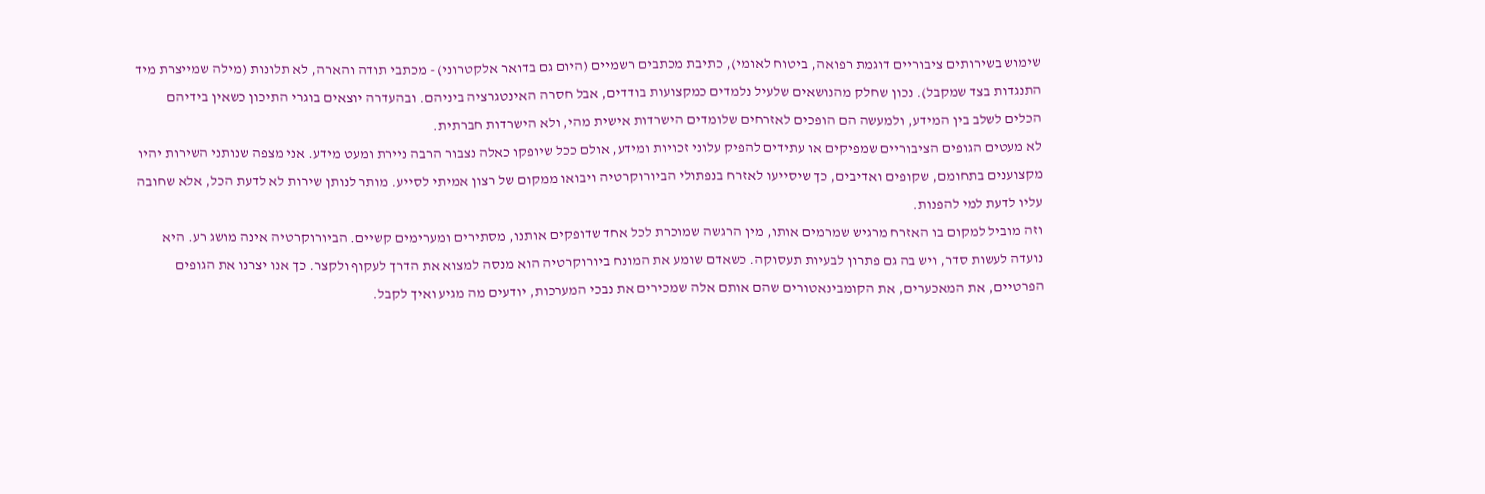שימוש בשירותים ציבוריים דוגמת רפואה, ביטוח לאומי), כתיבת מכתבים רשמיים (היום גם בדואר אלקטרוני) - מכתבי תודה והארה, לא תלונות (מילה שמייצרת מיד התנגדות בצד שמקבל). נכון שחלק מהנושאים שלעיל נלמדים כמקצועות בודדים, אבל חסרה האינטגרציה ביניהם. ובהעדרה יוצאים בוגרי התיכון כשאין בידיהם הכלים לשלב בין המידע, ולמעשה הם הופכים לאזרחים שלומדים הישרדות אישית מהי, ולא הישרדות חברתית.
לא מעטים הגופים הציבוריים שמפיקים או עתידים להפיק עלוני זכויות ומידע, אולם ככל שיופקו כאלה נצבור הרבה ניירת ומעט מידע. אני מצפה שנותני השירות יהיו מקצוענים בתחומם, שקופים ואדיבים, כך שיסייעו לאזרח בנפתולי הביורוקרטיה ויבואו ממקום של רצון אמיתי לסייע. מותר לנותן שירות לא לדעת הכל, אלא שחובה עליו לדעת למי להפנות.
וזה מוביל למקום בו האזרח מרגיש שמרמים אותו, מין הרגשה שמוכרת לכל אחד שדופקים אותנו, מסתירים ומערימים קשיים. הביורוקרטיה אינה מושג רע. היא נועדה לעשות סדר, ויש בה גם פתרון לבעיות תעסוקה. כשאדם שומע את המונח ביורוקרטיה הוא מנסה למצוא את הדרך לעקוף ולקצר. כך אנו יצרנו את הגופים הפרטיים, את המאכערים, את הקומבינאטורים שהם אותם אלה שמכירים את נבכי המערכות, יודעים מה מגיע ואיך לקבל.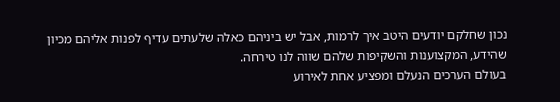נכון שחלקם יודעים היטב איך לרמות, אבל יש ביניהם כאלה שלעתים עדיף לפנות אליהם מכיון שהידע, המקצוענות והשקיפות שלהם שווה לנו טירחה.
בעולם הערכים הנעלם ומפציע אחת לאירוע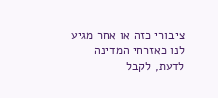ציבורי כזה או אחר מגיע לנו כאזרחי המדינה לדעת, לקבל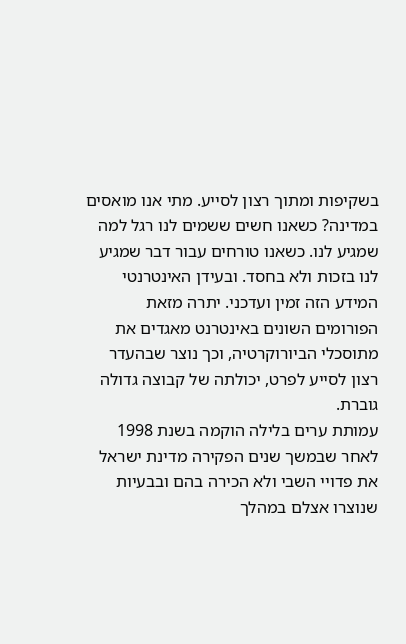בשקיפות ומתוך רצון לסייע. מתי אנו מואסים במדינה? כשאנו חשים ששמים לנו רגל למה שמגיע לנו. כשאנו טורחים עבור דבר שמגיע לנו בזכות ולא בחסד. ובעידן האינטרנטי המידע הזה זמין ועדכני. יתרה מזאת הפורומים השונים באינטרנט מאגדים את מתוסכלי הביורוקרטיה, וכך נוצר שבהעדר רצון לסייע לפרט, יכולתה של קבוצה גדולה גוברת.
עמותת ערים בלילה הוקמה בשנת 1998 לאחר שבמשך שנים הפקירה מדינת ישראל את פדויי השבי ולא הכירה בהם ובבעיות שנוצרו אצלם במהלך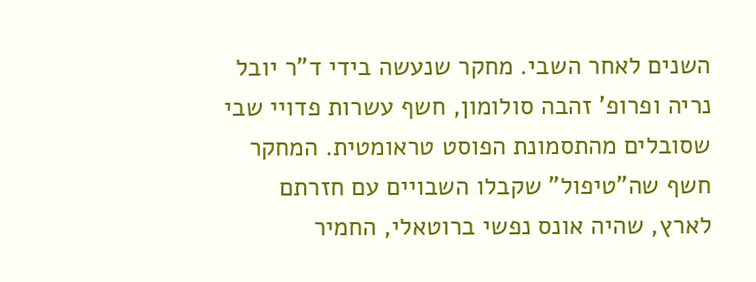השנים לאחר השבי. מחקר שנעשה בידי ד"ר יובל נריה ופרופ' זהבה סולומון, חשף עשרות פדויי שבי שסובלים מהתסמונת הפוסט טראומטית. המחקר חשף שה"טיפול" שקבלו השבויים עם חזרתם לארץ, שהיה אונס נפשי ברוטאלי, החמיר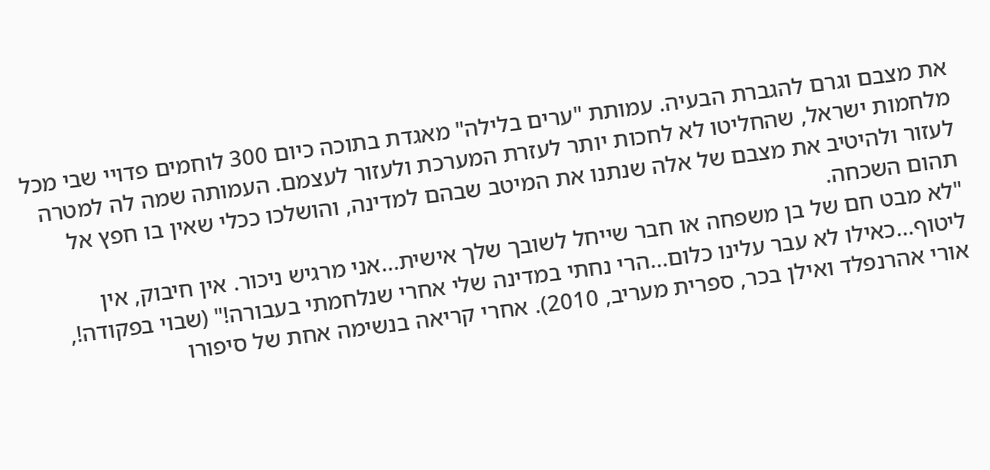את מצבם וגרם להגברת הבעיה. עמותת "ערים בלילה" מאגדת בתוכה כיום 300 לוחמים פדויי שבי מכל מלחמות ישראל, שהחליטו לא לחכות יותר לעזרת המערכת ולעזור לעצמם. העמותה שמה לה למטרה לעזור ולהיטיב את מצבם של אלה שנתנו את המיטב שבהם למדינה, והושלכו ככלי שאין בו חפץ אל תהום השכחה.
"לא מבט חם של בן משפחה או חבר שייחל לשובך שלך אישית...אני מרגיש ניכור. אין חיבוק, אין ליטוף...כאילו לא עבר עלינו כלום...הרי נחתי במדינה שלי אחרי שנלחמתי בעבורה!" (שבוי בפקודה!, אורי אהרנפלד ואילן בכר, ספרית מעריב, 2010). אחרי קריאה בנשימה אחת של סיפורו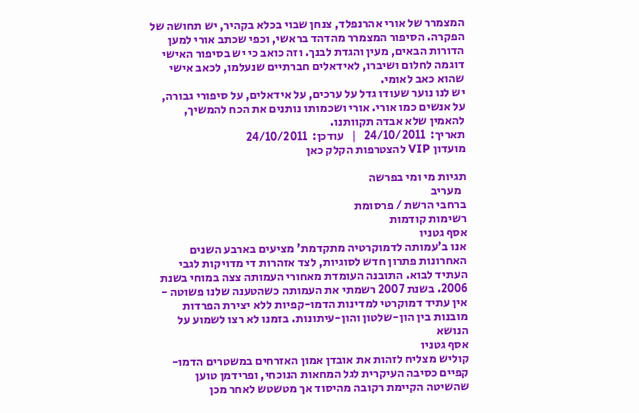המצמרר של אורי אהרנפלד, צנחן שבוי בכלא בקהיר, יש תחושה של הפקרה. הסיפור המצמרר מהדהד בראשי, וכפי שכתב אורי למען הדורות הבאים, מעין והגדת לבנך. וזה כואב כי יש בסיפור האישי דוגמה לחלום ושיברו, לאידאלים חברתיים שנעלמו, לכאב אישי שהוא כאב לאומי.
יש לנו נוער שעודו גדל על ערכים, על אידאלים, על סיפורי גבורה, על אנשים כמו אורי. אורי ושכמותו נותנים את הכח להמשיך, להאמין שלא אבדה תקוותנו.
תאריך:  24/10/2011   |   עודכן:  24/10/2011
מועדון VIP להצטרפות הקלק כאן

תגיות מי ומי בפרשה
  מעריב
ברחבי הרשת / פרסומת
רשימות קודמות
אסף גטניו
אנו ב'עמותה לדמוקרטיה מתקדמת' מציעים בארבע השנים האחרונות פתרון חדש לסוגיות, לצד אזהרות די מדויקות לגבי העתיד לבוא. התובנה העומדת מאחורי העמותה צצה במוחי בשנת 2006. בשנת 2007 רשמתי את העמותה כשהטענה שלנו פשוטה - אין עתיד דמוקרטי למדינות הדמו-קפיות ללא יצירת הפרדות מובנות בין הון-שלטון והון-עיתונות. בזמנו לא רצו לשמוע על הנושא
אסף גטניו
קוליש מצליח לזהות את אובדן אמון האזרחים במשטרים הדמו-קפיים כסיבה העיקרית לגל המחאות הנוכחי, ופרידמן טוען שהשיטה הקיימת רקובה מהיסוד אך מטשטש לאחר מכן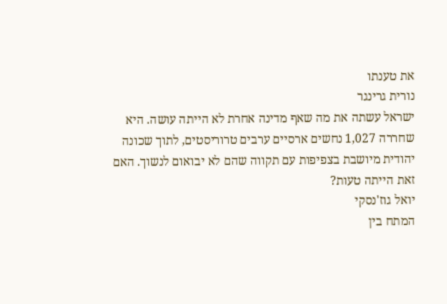את טענתו
נורית גרינגר
ישראל עשתה את מה שאף מדינה אחרת לא הייתה עושה. היא שחררה 1,027 נחשים ארסיים ערבים טרוריסטים, לתוך שכונה יהודית מיושבת בצפיפות עם תקווה שהם לא יבואום לנשוך. האם זאת הייתה טעות?
יואל גוז'נסקי
המתח בין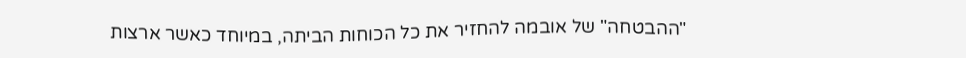"ההבטחה" של אובמה להחזיר את כל הכוחות הביתה, במיוחד כאשר ארצות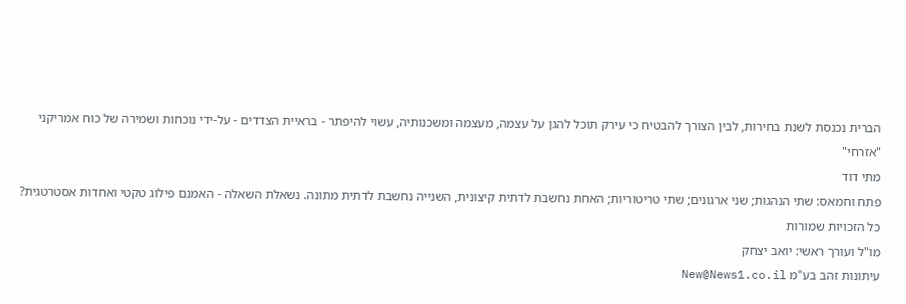הברית נכנסת לשנת בחירות, לבין הצורך להבטיח כי עירק תוכל להגן על עצמה, מעצמה ומשכנותיה, עשוי להיפתר - בראיית הצדדים - על-ידי נוכחות ושמירה של כוח אמריקני "אזרחי"
מתי דוד
פתח וחמאס: שתי הנהגות; שני ארגונים; שתי טריטוריות; האחת נחשבת לדתית קיצונית, השנייה נחשבת לדתית מתונה. נשאלת השאלה - האמנם פילוג טקטי ואחדות אסטרטגית?
כל הזכויות שמורות
מו"ל ועורך ראשי: יואב יצחק
עיתונות זהב בע"מ New@News1.co.il